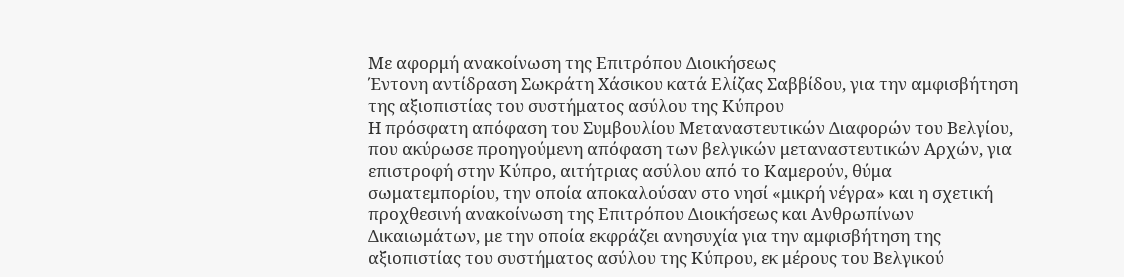Με αφορμή ανακοίνωση της Επιτρόπου Διοικήσεως
Έντονη αντίδραση Σωκράτη Χάσικου κατά Ελίζας Σαββίδου, για την αμφισβήτηση της αξιοπιστίας του συστήματος ασύλου της Κύπρου
Η πρόσφατη απόφαση του Συμβουλίου Μεταναστευτικών Διαφορών του Βελγίου, που ακύρωσε προηγούμενη απόφαση των βελγικών μεταναστευτικών Αρχών, για επιστροφή στην Κύπρο, αιτήτριας ασύλου από το Καμερούν, θύμα σωματεμπορίου, την οποία αποκαλούσαν στο νησί «μικρή νέγρα» και η σχετική προχθεσινή ανακοίνωση της Επιτρόπου Διοικήσεως και Ανθρωπίνων Δικαιωμάτων, με την οποία εκφράζει ανησυχία για την αμφισβήτηση της αξιοπιστίας του συστήματος ασύλου της Κύπρου, εκ μέρους του Βελγικού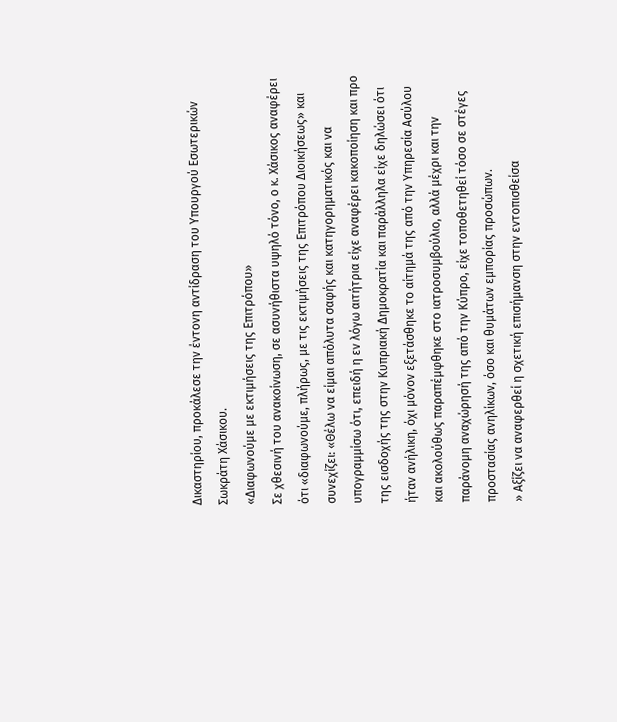Δικαστηρίου, προκάλεσε την έντονη αντίδραση του Υπουργού Εσωτερικών Σωκράτη Χάσικου.
«Διαφωνούμε με εκτιμήσεις της Επιτρόπου»
Σε χθεσινή του ανακοίνωση, σε ασυνήθιστα υψηλό τόνο, ο κ. Χάσικος αναφέρει ότι «διαφωνούμε, πλήρως, με τις εκτιμήσεις της Επιτρόπου Διοικήσεως» και συνεχίζει: «Θέλω να είμαι απόλυτα σαφής και κατηγορηματικός και να υπογραμμίσω ότι, επειδή η εν λόγω αιτήτρια είχε αναφέρει κακοποίηση και προ της εισδοχής της στην Κυπριακή Δημοκρατία και παράλληλα είχε δηλώσει ότι ήταν ανήλικη, όχι μόνον εξετάσθηκε το αίτημά της από την Υπηρεσία Ασύλου και ακολούθως παραπέμφθηκε στο ιατροσυμβούλιο, αλλά μέχρι και την παράνομη αναχώρησή της από την Κύπρο, είχε τοποθετηθεί τόσο σε στέγες προστασίας ανηλίκων, όσο και θυμάτων εμπορίας προσώπων.
» Αξίζει να αναφερθεί η σχετική επισήμανση στην εντοπισθείσα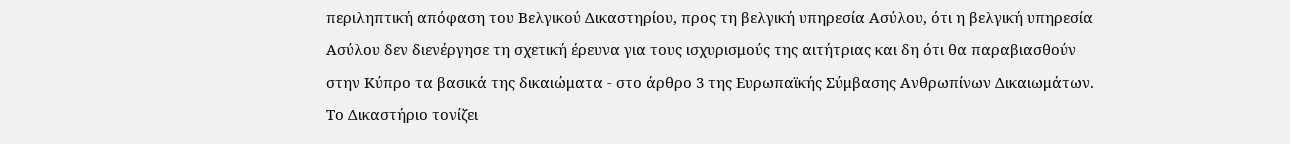περιληπτική απόφαση του Βελγικού Δικαστηρίου, προς τη βελγική υπηρεσία Ασύλου, ότι η βελγική υπηρεσία Ασύλου δεν διενέργησε τη σχετική έρευνα για τους ισχυρισμούς της αιτήτριας και δη ότι θα παραβιασθούν στην Κύπρο τα βασικά της δικαιώματα - στο άρθρο 3 της Ευρωπαϊκής Σύμβασης Ανθρωπίνων Δικαιωμάτων. Το Δικαστήριο τονίζει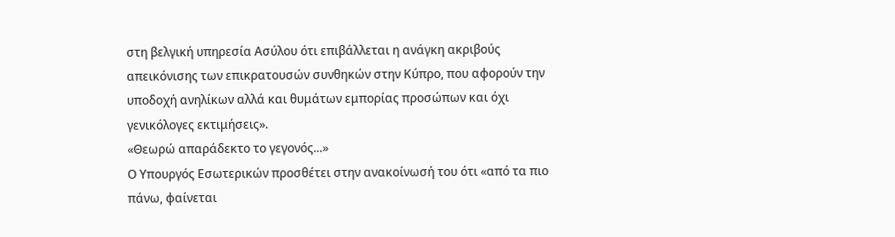στη βελγική υπηρεσία Ασύλου ότι επιβάλλεται η ανάγκη ακριβούς απεικόνισης των επικρατουσών συνθηκών στην Κύπρο, που αφορούν την υποδοχή ανηλίκων αλλά και θυμάτων εμπορίας προσώπων και όχι γενικόλογες εκτιμήσεις».
«Θεωρώ απαράδεκτο το γεγονός...»
Ο Υπουργός Εσωτερικών προσθέτει στην ανακοίνωσή του ότι «από τα πιο πάνω, φαίνεται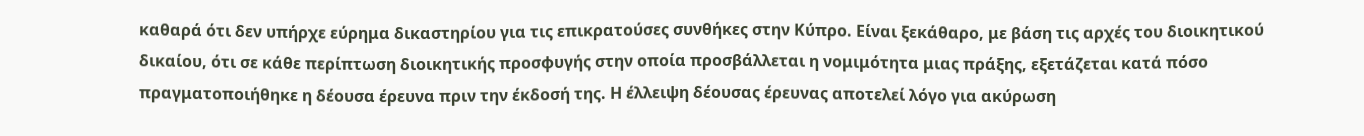καθαρά ότι δεν υπήρχε εύρημα δικαστηρίου για τις επικρατούσες συνθήκες στην Κύπρο. Είναι ξεκάθαρο, με βάση τις αρχές του διοικητικού δικαίου, ότι σε κάθε περίπτωση διοικητικής προσφυγής στην οποία προσβάλλεται η νομιμότητα μιας πράξης, εξετάζεται κατά πόσο πραγματοποιήθηκε η δέουσα έρευνα πριν την έκδοσή της. Η έλλειψη δέουσας έρευνας αποτελεί λόγο για ακύρωση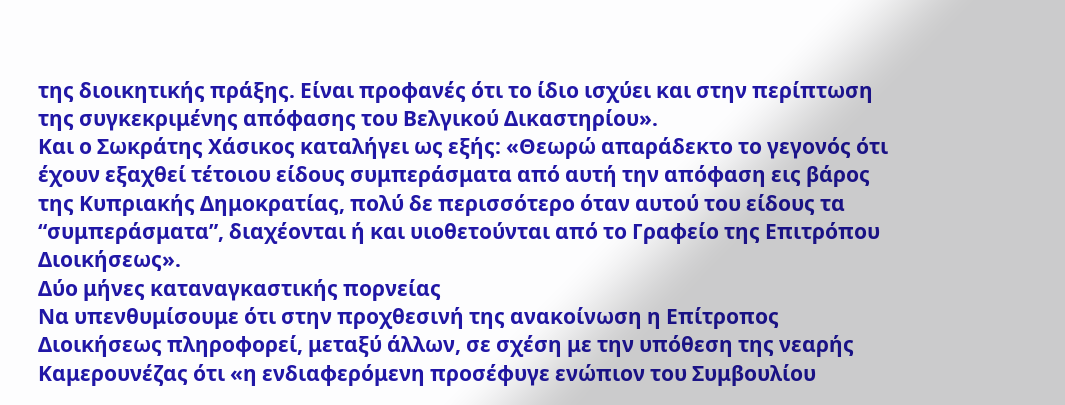της διοικητικής πράξης. Είναι προφανές ότι το ίδιο ισχύει και στην περίπτωση της συγκεκριμένης απόφασης του Βελγικού Δικαστηρίου».
Και ο Σωκράτης Χάσικος καταλήγει ως εξής: «Θεωρώ απαράδεκτο το γεγονός ότι έχουν εξαχθεί τέτοιου είδους συμπεράσματα από αυτή την απόφαση εις βάρος της Κυπριακής Δημοκρατίας, πολύ δε περισσότερο όταν αυτού του είδους τα “συμπεράσματα”, διαχέονται ή και υιοθετούνται από το Γραφείο της Επιτρόπου Διοικήσεως».
Δύο μήνες καταναγκαστικής πορνείας
Να υπενθυμίσουμε ότι στην προχθεσινή της ανακοίνωση η Επίτροπος Διοικήσεως πληροφορεί, μεταξύ άλλων, σε σχέση με την υπόθεση της νεαρής Καμερουνέζας ότι «η ενδιαφερόμενη προσέφυγε ενώπιον του Συμβουλίου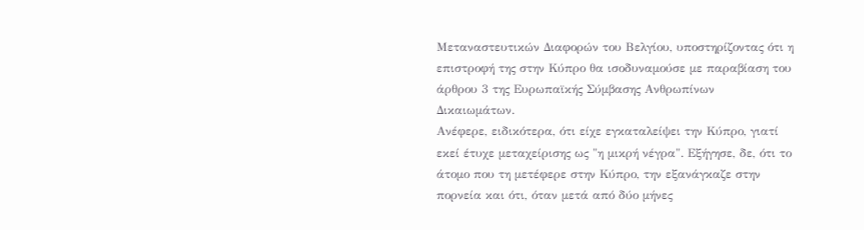Μεταναστευτικών Διαφορών του Βελγίου, υποστηρίζοντας ότι η επιστροφή της στην Κύπρο θα ισοδυναμούσε με παραβίαση του άρθρου 3 της Ευρωπαϊκής Σύμβασης Ανθρωπίνων Δικαιωμάτων.
Ανέφερε, ειδικότερα, ότι είχε εγκαταλείψει την Κύπρο, γιατί εκεί έτυχε μεταχείρισης ως "η μικρή νέγρα". Εξήγησε, δε, ότι το άτομο που τη μετέφερε στην Κύπρο, την εξανάγκαζε στην πορνεία και ότι, όταν μετά από δύο μήνες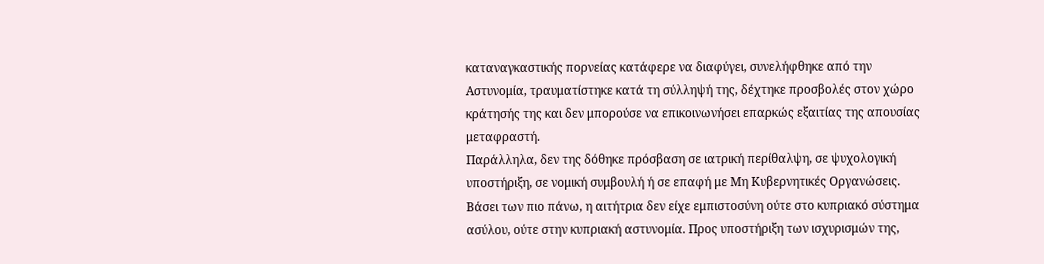καταναγκαστικής πορνείας κατάφερε να διαφύγει, συνελήφθηκε από την Αστυνομία, τραυματίστηκε κατά τη σύλληψή της, δέχτηκε προσβολές στον χώρο κράτησής της και δεν μπορούσε να επικοινωνήσει επαρκώς εξαιτίας της απουσίας μεταφραστή.
Παράλληλα, δεν της δόθηκε πρόσβαση σε ιατρική περίθαλψη, σε ψυχολογική υποστήριξη, σε νομική συμβουλή ή σε επαφή με Μη Κυβερνητικές Οργανώσεις. Βάσει των πιο πάνω, η αιτήτρια δεν είχε εμπιστοσύνη ούτε στο κυπριακό σύστημα ασύλου, ούτε στην κυπριακή αστυνομία. Προς υποστήριξη των ισχυρισμών της,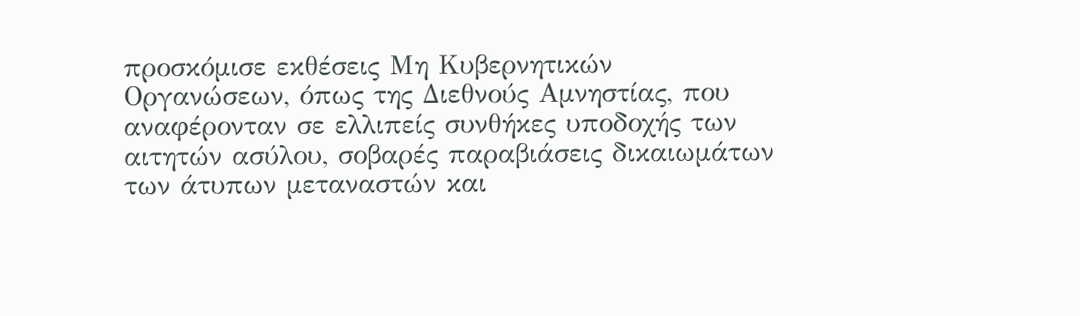προσκόμισε εκθέσεις Μη Κυβερνητικών Οργανώσεων, όπως της Διεθνούς Αμνηστίας, που αναφέρονταν σε ελλιπείς συνθήκες υποδοχής των αιτητών ασύλου, σοβαρές παραβιάσεις δικαιωμάτων των άτυπων μεταναστών και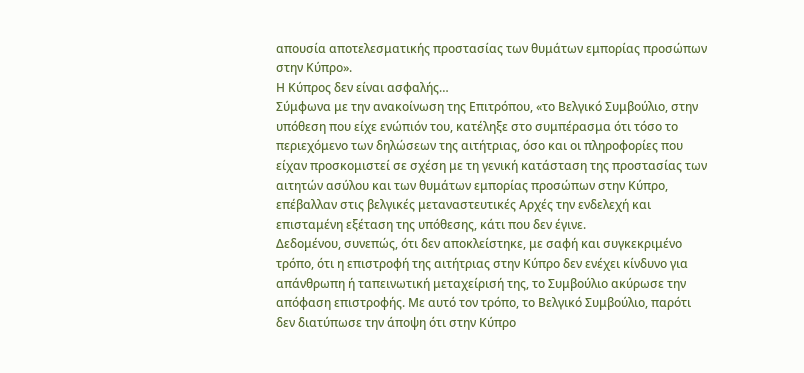απουσία αποτελεσματικής προστασίας των θυμάτων εμπορίας προσώπων στην Κύπρο».
Η Κύπρος δεν είναι ασφαλής…
Σύμφωνα με την ανακοίνωση της Επιτρόπου, «το Βελγικό Συμβούλιο, στην υπόθεση που είχε ενώπιόν του, κατέληξε στο συμπέρασμα ότι τόσο το περιεχόμενο των δηλώσεων της αιτήτριας, όσο και οι πληροφορίες που είχαν προσκομιστεί σε σχέση με τη γενική κατάσταση της προστασίας των αιτητών ασύλου και των θυμάτων εμπορίας προσώπων στην Κύπρο, επέβαλλαν στις βελγικές μεταναστευτικές Αρχές την ενδελεχή και επισταμένη εξέταση της υπόθεσης, κάτι που δεν έγινε.
Δεδομένου, συνεπώς, ότι δεν αποκλείστηκε, με σαφή και συγκεκριμένο τρόπο, ότι η επιστροφή της αιτήτριας στην Κύπρο δεν ενέχει κίνδυνο για απάνθρωπη ή ταπεινωτική μεταχείρισή της, το Συμβούλιο ακύρωσε την απόφαση επιστροφής. Με αυτό τον τρόπο, το Βελγικό Συμβούλιο, παρότι δεν διατύπωσε την άποψη ότι στην Κύπρο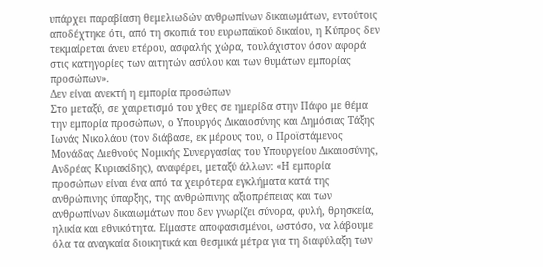υπάρχει παραβίαση θεμελιωδών ανθρωπίνων δικαιωμάτων, εντούτοις αποδέχτηκε ότι, από τη σκοπιά του ευρωπαϊκού δικαίου, η Κύπρος δεν τεκμαίρεται άνευ ετέρου, ασφαλής χώρα, τουλάχιστον όσον αφορά στις κατηγορίες των αιτητών ασύλου και των θυμάτων εμπορίας προσώπων».
Δεν είναι ανεκτή η εμπορία προσώπων
Στο μεταξύ, σε χαιρετισμό του χθες σε ημερίδα στην Πάφο με θέμα την εμπορία προσώπων, ο Υπουργός Δικαιοσύνης και Δημόσιας Τάξης Ιωνάς Νικολάου (τον διάβασε, εκ μέρους του, ο Προϊστάμενος Μονάδας Διεθνούς Νομικής Συνεργασίας του Υπουργείου Δικαιοσύνης, Ανδρέας Κυριακίδης), αναφέρει, μεταξύ άλλων: «Η εμπορία προσώπων είναι ένα από τα χειρότερα εγκλήματα κατά της ανθρώπινης ύπαρξης, της ανθρώπινης αξιοπρέπειας και των ανθρωπίνων δικαιωμάτων που δεν γνωρίζει σύνορα, φυλή, θρησκεία, ηλικία και εθνικότητα. Είμαστε αποφασισμένοι, ωστόσο, να λάβουμε όλα τα αναγκαία διοικητικά και θεσμικά μέτρα για τη διαφύλαξη των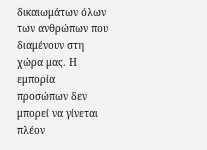δικαιωμάτων όλων των ανθρώπων που διαμένουν στη χώρα μας. Η εμπορία προσώπων δεν μπορεί να γίνεται πλέον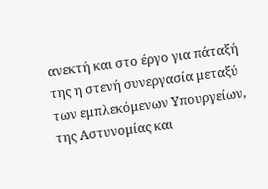ανεκτή και στο έργο για πάταξή της η στενή συνεργασία μεταξύ των εμπλεκόμενων Υπουργείων, της Αστυνομίας και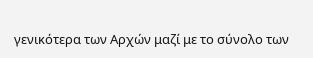γενικότερα των Αρχών μαζί με το σύνολο των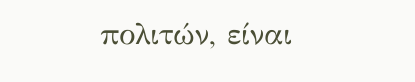πολιτών, είναι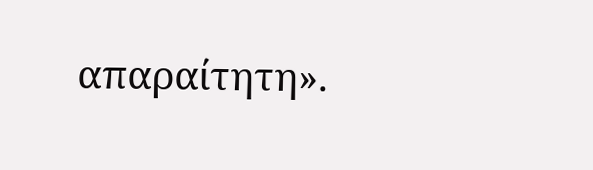απαραίτητη».